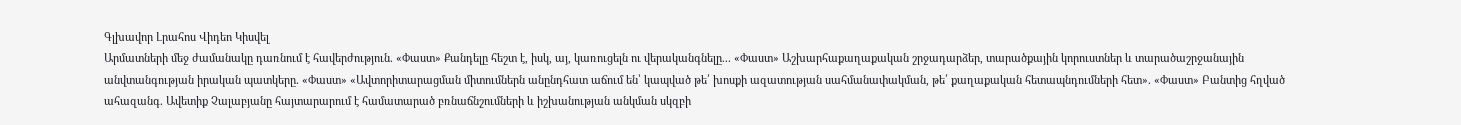Գլխավոր Լրահոս Վիդեո Կիսվել
Արմատների մեջ ժամանակը դառնում է հավերժություն. «Փաստ» Քանդելը հեշտ է, իսկ, այ, կառուցելն ու վերականգնելը... «Փաստ» Աշխարհաքաղաքական շրջադարձեր, տարածքային կորուստներ և տարածաշրջանային անվտանգության իրական պատկերը. «Փաստ» «Ավտորիտարացման միտումներն անընդհատ աճում են՝ կապված թե՛ խոսքի ազատության սահմանափակման, թե՛ քաղաքական հետապնդումների հետ». «Փաստ» Բանտից հղված ահազանգ. Ավետիք Չալաբյանը հայտարարում է համատարած բռնաճնշումների և իշխանության անկման սկզբի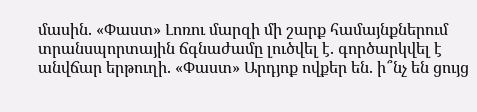մասին. «Փաստ» Լոռու մարզի մի շարք համայնքներում տրանսպորտային ճգնաժամը լուծվել է. գործարկվել է անվճար երթուղի. «Փաստ» Արդյոք ովքեր են. ի՞նչ են ցույց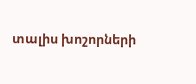տալիս խոշորների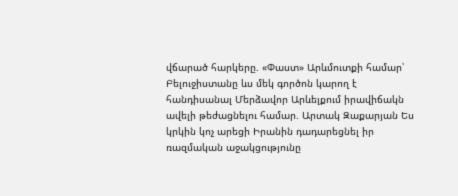վճարած հարկերը. «Փաստ» Արևմուտքի համար՝ Բելուջիստանը ևս մեկ գործոն կարող է հանդիսանալ Մերձավոր Արևելքում իրավիճակն ավելի թեժացնելու համար. Արտակ Զաքարյան Ես կրկին կոչ արեցի Իրանին դադարեցնել իր ռազմական աջակցությունը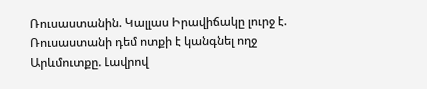Ռուսաստանին. Կալլաս Իրավիճակը լուրջ է. Ռուսաստանի դեմ ոտքի է կանգնել ողջ Արևմուտքը. Լավրով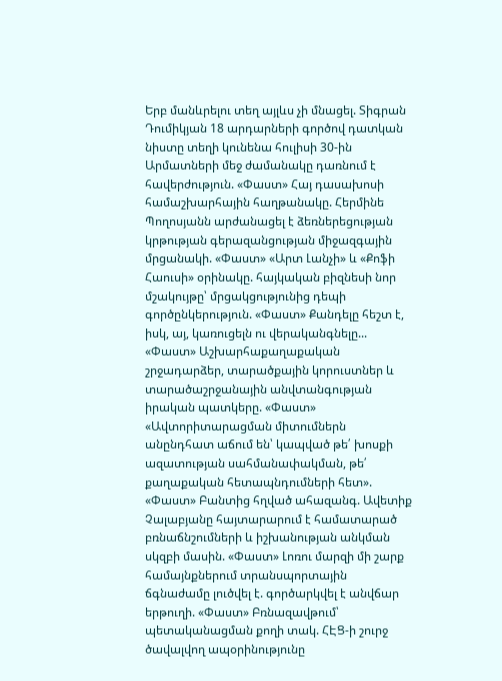Երբ մանևրելու տեղ այլևս չի մնացել. Տիգրան Դումիկյան 18 արդարների գործով դատկան նիստը տեղի կունենա հուլիսի 30-ին
Արմատների մեջ ժամանակը դառնում է հավերժություն. «Փաստ» Հայ դասախոսի համաշխարհային հաղթանակը. Հերմինե Պողոսյանն արժանացել է ձեռներեցության կրթության գերազանցության միջազգային մրցանակի. «Փաստ» «Արտ Լանչի» և «Քոֆի Հաուսի» օրինակը. հայկական բիզնեսի նոր մշակույթը՝ մրցակցությունից դեպի գործընկերություն. «Փաստ» Քանդելը հեշտ է, իսկ, այ, կառուցելն ու վերականգնելը... «Փաստ» Աշխարհաքաղաքական շրջադարձեր, տարածքային կորուստներ և տարածաշրջանային անվտանգության իրական պատկերը. «Փաստ» «Ավտորիտարացման միտումներն անընդհատ աճում են՝ կապված թե՛ խոսքի ազատության սահմանափակման, թե՛ քաղաքական հետապնդումների հետ». «Փաստ» Բանտից հղված ահազանգ. Ավետիք Չալաբյանը հայտարարում է համատարած բռնաճնշումների և իշխանության անկման սկզբի մասին. «Փաստ» Լոռու մարզի մի շարք համայնքներում տրանսպորտային ճգնաժամը լուծվել է. գործարկվել է անվճար երթուղի. «Փաստ» Բռնազավթում՝ պետականացման քողի տակ. ՀԷՑ-ի շուրջ ծավալվող ապօրինությունը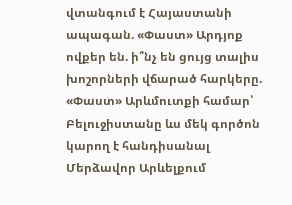վտանգում է Հայաստանի ապագան. «Փաստ» Արդյոք ովքեր են. ի՞նչ են ցույց տալիս խոշորների վճարած հարկերը. «Փաստ» Արևմուտքի համար՝ Բելուջիստանը ևս մեկ գործոն կարող է հանդիսանալ Մերձավոր Արևելքում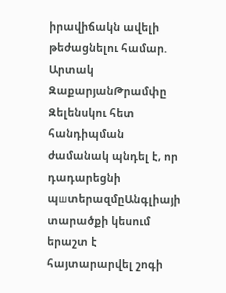իրավիճակն ավելի թեժացնելու համար. Արտակ ԶաքարյանԹրամփը Զելենսկու հետ հանդիպման ժամանակ պնդել է, որ դադարեցնի պшտերազմըԱնգլիայի տարածքի կեսում երաշտ է հայտարարվել շոգի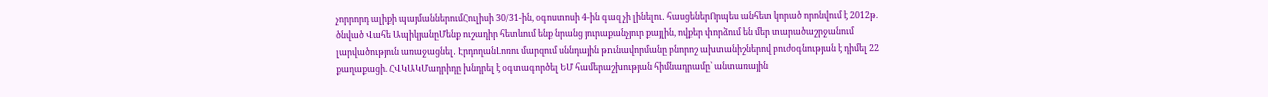չորրորդ ալիքի պայմաններումՀուլիսի 30/31-ին, օգոստոսի 4-ին գազ չի լինելու․ հասցեներՈրպես անհետ կորած որոնվում է 2012թ. ծնված Վահե ԱպիկյանըՄենք ուշադիր հետևում ենք նրանց յուրաքանչյուր քայլին, ովքեր փորձում են մեր տարածաշրջանում լարվածություն առաջացնել․ ԷրդողանԼոռու մարզում սննդային թnւնավորմանը բնորոշ ախտանիշներով բուժօգնության է դիմել 22 քաղաքացի. ՀՎԿԱԿՄադրիդը խնդրել է օգտագործել ԵՄ համերաշխության հիմնադրամը՝ անտառային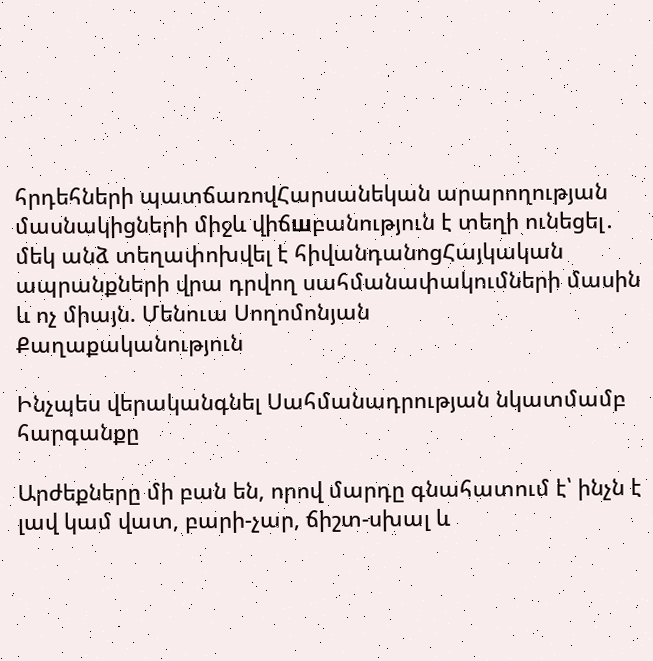հրդեհների պատճառովՀարսանեկան արարողության մասնակիցների միջև վիճшբանություն է տեղի ունեցել․ մեկ անձ տեղափոխվել է հիվանդանոցՀայկական ապրանքների վրա դրվող սահմանափակումների մասին և ոչ միայն. Մենուա Սողոմոնյան
Քաղաքականություն

Ինչպես վերականգնել Սահմանադրության նկատմամբ հարգանքը

Արժեքները մի բան են, որով մարդը գնահատում է՝ ինչն է լավ կամ վատ, բարի-չար, ճիշտ-սխալ և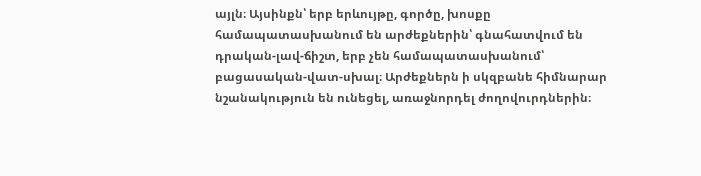այլն։ Այսինքն՝ երբ երևույթը, գործը, խոսքը համապատասխանում են արժեքներին՝ գնահատվում են դրական-լավ-ճիշտ, երբ չեն համապատասխանում՝ բացասական-վատ-սխալ։ Արժեքներն ի սկզբանե հիմնարար նշանակություն են ունեցել, առաջնորդել ժողովուրդներին։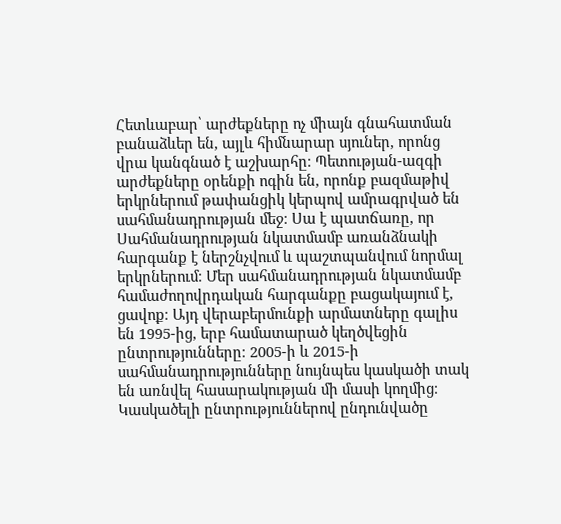Հետևաբար՝ արժեքները ոչ միայն գնահատման բանաձևեր են, այլև հիմնարար սյուներ, որոնց վրա կանգնած է աշխարհը։ Պետության-ազգի արժեքները օրենքի ոգին են, որոնք բազմաթիվ երկրներում թափանցիկ կերպով ամրագրված են սահմանադրության մեջ։ Սա է պատճառը, որ Սահմանադրության նկատմամբ առանձնակի հարգանք է ներշնչվում և պաշտպանվում նորմալ երկրներում։ Մեր սահմանադրության նկատմամբ համաժողովրդական հարգանքը բացակայում է, ցավոք։ Այդ վերաբերմունքի արմատները գալիս են 1995-ից, երբ համատարած կեղծվեցին ընտրությունները։ 2005-ի և 2015-ի սահմանադրությունները նույնպես կասկածի տակ են առնվել հասարակության մի մասի կողմից։ Կասկածելի ընտրություններով ընդունվածը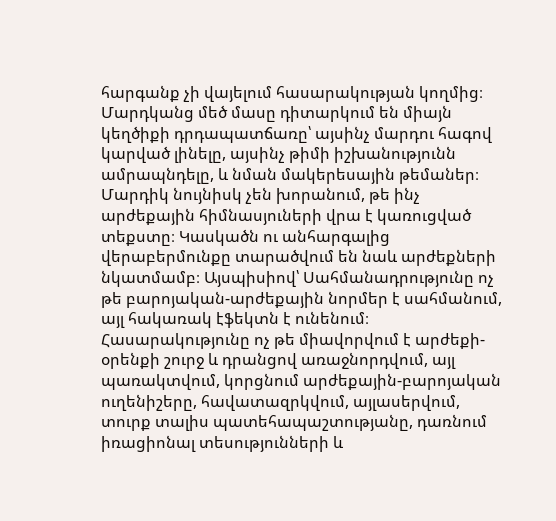հարգանք չի վայելում հասարակության կողմից։ Մարդկանց մեծ մասը դիտարկում են միայն կեղծիքի դրդապատճառը՝ այսինչ մարդու հագով կարված լինելը, այսինչ թիմի իշխանությունն ամրապնդելը, և նման մակերեսային թեմաներ։ Մարդիկ նույնիսկ չեն խորանում, թե ինչ արժեքային հիմնասյուների վրա է կառուցված տեքստը։ Կասկածն ու անհարգալից վերաբերմունքը տարածվում են նաև արժեքների նկատմամբ։ Այսպիսիով՝ Սահմանադրությունը ոչ թե բարոյական-արժեքային նորմեր է սահմանում, այլ հակառակ էֆեկտն է ունենում։ Հասարակությունը ոչ թե միավորվում է արժեքի-օրենքի շուրջ և դրանցով առաջնորդվում, այլ պառակտվում, կորցնում արժեքային-բարոյական ուղենիշերը, հավատազրկվում, այլասերվում, տուրք տալիս պատեհապաշտությանը, դառնում իռացիոնալ տեսությունների և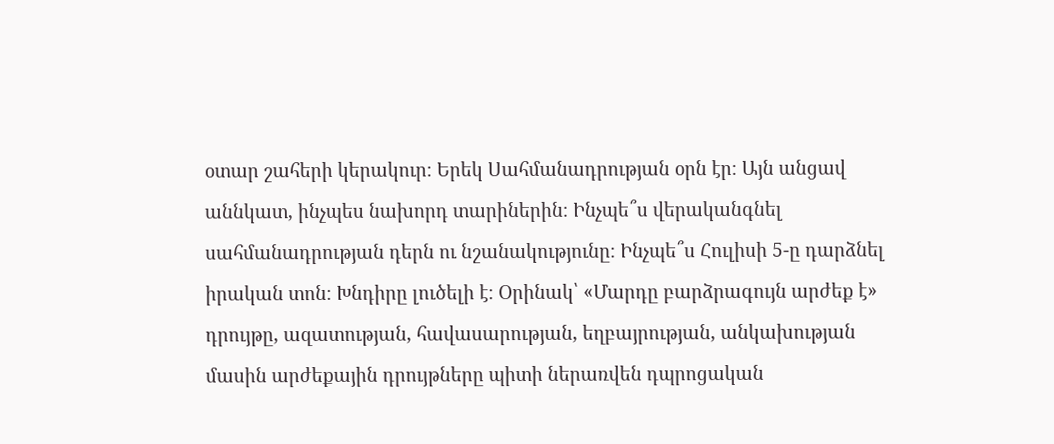օտար շահերի կերակուր։ Երեկ Սահմանադրության օրն էր։ Այն անցավ աննկատ, ինչպես նախորդ տարիներին։ Ինչպե՞ս վերականգնել սահմանադրության դերն ու նշանակությունը։ Ինչպե՞ս Հուլիսի 5-ը դարձնել իրական տոն։ Խնդիրը լուծելի է։ Օրինակ՝ «Մարդը բարձրագույն արժեք է» դրույթը, ազատության, հավասարության, եղբայրության, անկախության մասին արժեքային դրույթները պիտի ներառվեն դպրոցական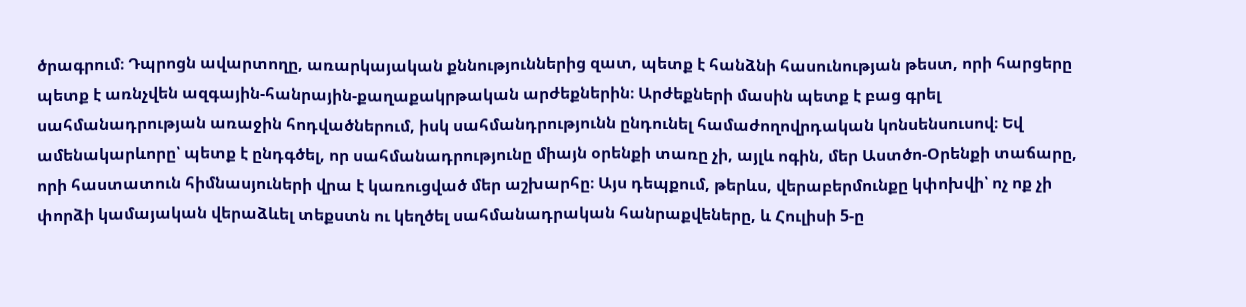ծրագրում։ Դպրոցն ավարտողը, առարկայական քննություններից զատ, պետք է հանձնի հասունության թեստ, որի հարցերը պետք է առնչվեն ազգային-հանրային-քաղաքակրթական արժեքներին։ Արժեքների մասին պետք է բաց գրել սահմանադրության առաջին հոդվածներում, իսկ սահմանդրությունն ընդունել համաժողովրդական կոնսենսուսով։ Եվ ամենակարևորը՝ պետք է ընդգծել, որ սահմանադրությունը միայն օրենքի տառը չի, այլև ոգին, մեր Աստծո-Օրենքի տաճարը, որի հաստատուն հիմնասյուների վրա է կառուցված մեր աշխարհը։ Այս դեպքում, թերևս, վերաբերմունքը կփոխվի՝ ոչ ոք չի փորձի կամայական վերաձևել տեքստն ու կեղծել սահմանադրական հանրաքվեները, և Հուլիսի 5-ը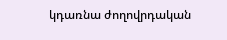կդառնա ժողովրդական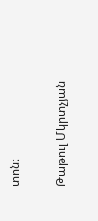տոն։

Թաթուլ Մկրտչյան